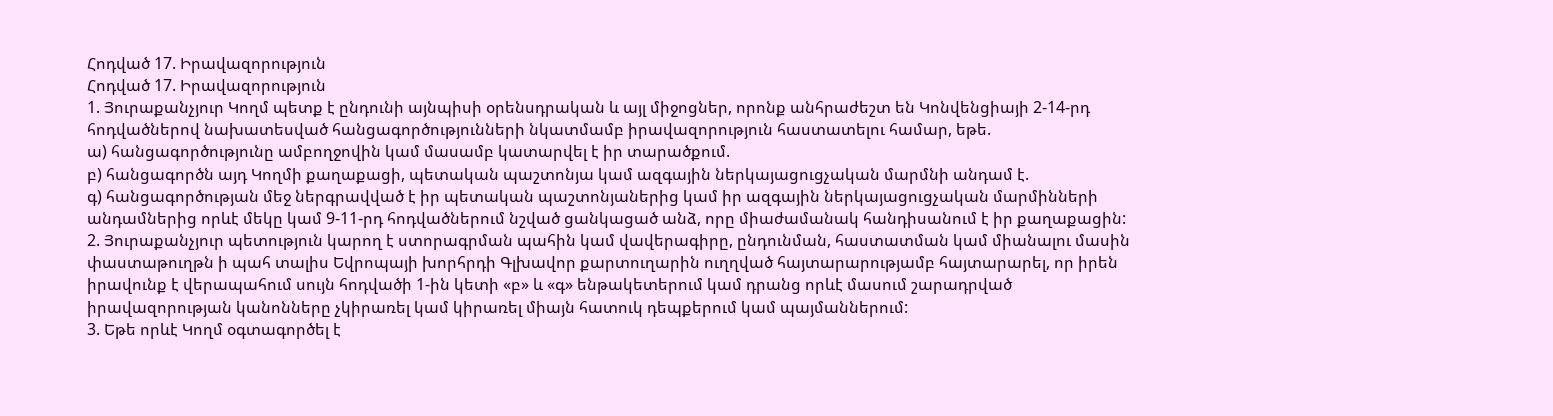Հոդված 17. Իրավազորություն
Հոդված 17. Իրավազորություն
1. Յուրաքանչյուր Կողմ պետք է ընդունի այնպիսի օրենսդրական և այլ միջոցներ, որոնք անհրաժեշտ են Կոնվենցիայի 2-14-րդ հոդվածներով նախատեսված հանցագործությունների նկատմամբ իրավազորություն հաստատելու համար, եթե.
ա) հանցագործությունը ամբողջովին կամ մասամբ կատարվել է իր տարածքում.
բ) հանցագործն այդ Կողմի քաղաքացի, պետական պաշտոնյա կամ ազգային ներկայացուցչական մարմնի անդամ է.
գ) հանցագործության մեջ ներգրավված է իր պետական պաշտոնյաներից կամ իր ազգային ներկայացուցչական մարմինների անդամներից որևէ մեկը կամ 9-11-րդ հոդվածներում նշված ցանկացած անձ, որը միաժամանակ հանդիսանում է իր քաղաքացին:
2. Յուրաքանչյուր պետություն կարող է ստորագրման պահին կամ վավերագիրը, ընդունման, հաստատման կամ միանալու մասին փաստաթուղթն ի պահ տալիս Եվրոպայի խորհրդի Գլխավոր քարտուղարին ուղղված հայտարարությամբ հայտարարել, որ իրեն իրավունք է վերապահում սույն հոդվածի 1-ին կետի «բ» և «գ» ենթակետերում կամ դրանց որևէ մասում շարադրված իրավազորության կանոնները չկիրառել կամ կիրառել միայն հատուկ դեպքերում կամ պայմաններում:
3. Եթե որևէ Կողմ օգտագործել է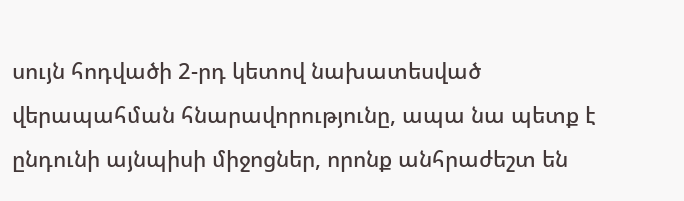սույն հոդվածի 2-րդ կետով նախատեսված վերապահման հնարավորությունը, ապա նա պետք է ընդունի այնպիսի միջոցներ, որոնք անհրաժեշտ են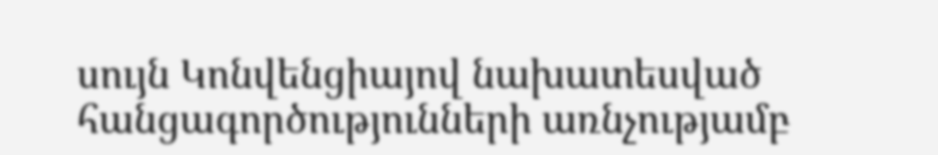սույն Կոնվենցիայով նախատեսված հանցագործությունների առնչությամբ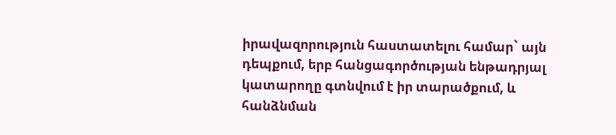իրավազորություն հաստատելու համար` այն դեպքում, երբ հանցագործության ենթադրյալ կատարողը գտնվում է իր տարածքում, և հանձնման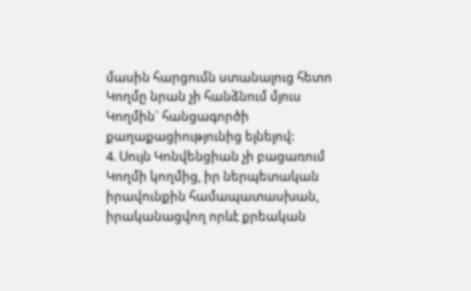մասին հարցումն ստանալուց հետո Կողմը նրան չի հանձնում մյուս Կողմին` հանցագործի քաղաքացիությունից ելնելով:
4. Սույն Կոնվենցիան չի բացառում Կողմի կողմից, իր ներպետական իրավունքին համապատասխան, իրականացվող որևէ քրեական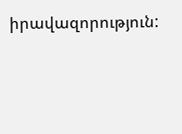իրավազորություն: